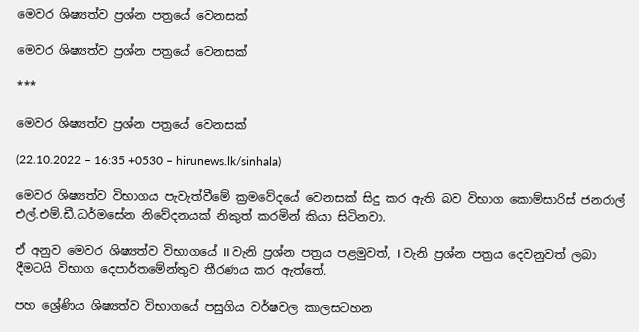මෙවර ශිෂ්‍යත්ව ප්‍රශ්න පත්‍රයේ වෙනසක්

මෙවර ශිෂ්‍යත්ව ප්‍රශ්න පත්‍රයේ වෙනසක්

***

මෙවර ශිෂ්‍යත්ව ප්‍රශ්න පත්‍රයේ වෙනසක්

(22.10.2022 – 16:35 +0530 – hirunews.lk/sinhala)

මෙවර ශිෂ්‍යත්ව විභාගය පැවැත්වීමේ ක්‍රමවේදයේ වෙනසක් සිදු කර ඇති බව විභාග කොම්සාරිස් ජනරාල් එල්.එම්.ඩී.ධර්මසේන නිවේදනයක් නිකුත් කරමින් කියා සිටිනවා.

ඒ අනුව මෙවර ශිෂ්‍යත්ව විභාගයේ II වැනි ප්‍රශ්න පත්‍රය පළමුවත්, I වැනි ප්‍රශ්න පත්‍රය දෙවනුවත් ලබා දීමටයි විභාග දෙපාර්තමේන්තුව තීරණය කර ඇත්තේ.

පහ ශ්‍රේණිය ශිෂ්‍යත්ව විභාගයේ පසුගිය වර්ෂවල කාලසටහන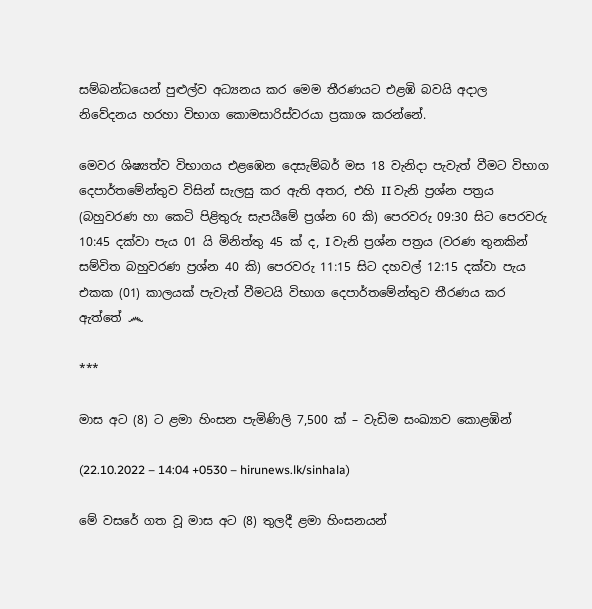සම්බන්ධයෙන් පුළුල්ව අධ්‍යනය කර මෙම තීරණයට එළඹි බවයි අදාල නිවේදනය හරහා විභාග කොමසාරිස්වරයා ප්‍රකාශ කරන්නේ.

මෙවර ශිෂ්‍යත්ව විභාගය එළඹෙන දෙසැම්බර් මස 18 වැනිදා පැවැත් වීමට විභාග දෙපාර්තමේන්තුව විසින් සැලසු කර ඇති අතර, එහි II වැනි ප්‍රශ්න පත්‍රය (බහුවරණ හා කෙටි පිළිතුරු සැපයීමේ ප්‍රශ්න 60 කි) පෙරවරු 09:30 සිට පෙරවරු 10:45 දක්වා පැය 01 යි මිනිත්තු 45 ක් ද, I වැනි ප්‍රශ්න පත්‍රය (වරණ තුනකින් සම්විත බහුවරණ ප්‍රශ්න 40 කි) පෙරවරු 11:15 සිට දහවල් 12:15 දක්වා පැය එකක (01) කාලයක් පැවැත් වීමටයි විභාග දෙපාර්තමේන්තුව තීරණය කර ඇත්තේ ෴

***

මාස අට (8) ට ළමා හිංසන පැමිණිලි 7,500 ක් – වැඩිම සංඛ්‍යාව කොළඹින්

(22.10.2022 – 14:04 +0530 – hirunews.lk/sinhala)

මේ වසරේ ගත වූ මාස අට (8) තුලදී ළමා හිංසනයන්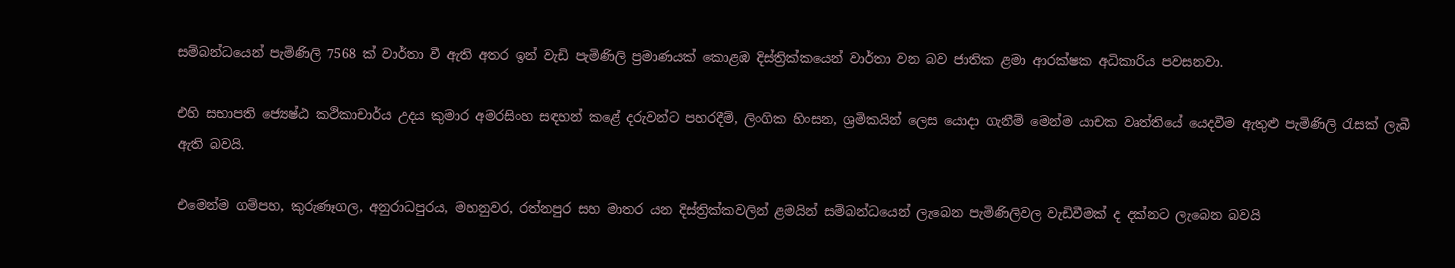සම්බන්ධයෙන් පැමිණිලි 7568 ක් වාර්තා වී ඇති අතර ඉන් වැඩි පැමිණිලි ප්‍රමාණයක් කොළඹ දිස්ත්‍රික්කයෙන් වාර්තා වන බව ජාතික ළමා ආරක්ෂක අධිකාරිය පවසනවා.

එහි සභාපති ජ්‍යෙෂ්ඨ කථිකාචාර්ය උදය කුමාර අමරසිංහ සඳහන් කළේ දරුවන්ට පහරදීම්, ලිංගික හිංසන, ශ්‍රමිකයින් ලෙස යොදා ගැනීම් මෙන්ම යාචක වෘත්තියේ යෙදවීම ඇතුළු පැමිණිලි රැසක් ලැබී ඇති බවයි.

එමෙන්ම ගම්පහ, කුරුණෑගල, අනුරාධපුරය, මහනුවර, රත්නපුර සහ මාතර යන දිස්ත්‍රික්කවලින් ළමයින් සම්බන්ධයෙන් ලැබෙන පැමිණිලිවල වැඩිවීමක් ද දක්නට ලැබෙන බවයි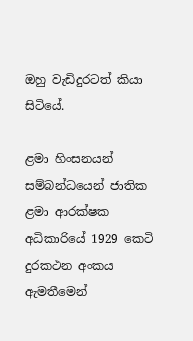ඔහු වැඩිදුරටත් කියා සිටියේ.

ළමා හිංසනයන් සම්බන්ධයෙන් ජාතික ළමා ආරක්ෂක අධිකාරියේ 1929 කෙටි දුරකථන අංකය ඇමතීමෙන්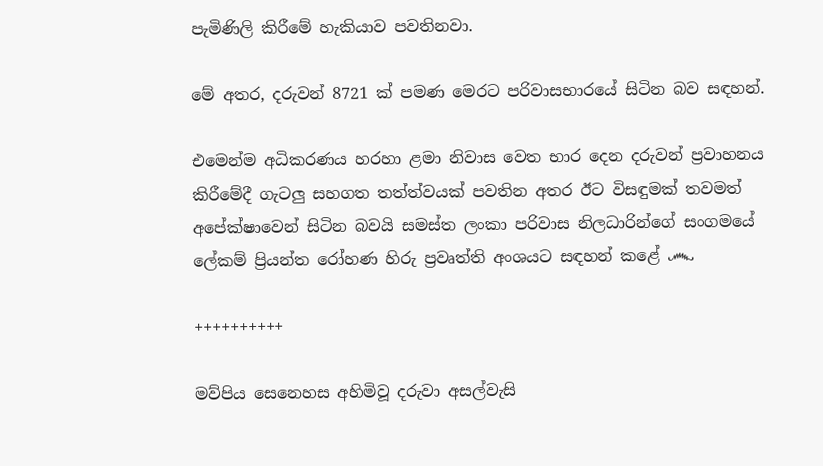පැමිණිලි කිරීමේ හැකියාව පවතිනවා.

මේ අතර, දරුවන් 8721 ක් පමණ මෙරට පරිවාසභාරයේ සිටින බව සඳහන්.

එමෙන්ම අධිකරණය හරහා ළමා නිවාස වෙත භාර දෙන දරුවන් ප්‍රවාහනය කිරීමේදී ගැටලු සහගත තත්ත්වයක් පවතින අතර ඊට විසඳුමක් තවමත් අපේක්ෂාවෙන් සිටින බවයි සමස්ත ලංකා පරිවාස නිලධාරින්ගේ සංගමයේ ලේකම් ප්‍රියන්ත රෝහණ හිරු ප්‍රවෘත්ති අංශයට සඳහන් කළේ ෴

++++++++++

මව්පිය සෙනෙහස අහිමිවූ දරුවා අසල්වැසි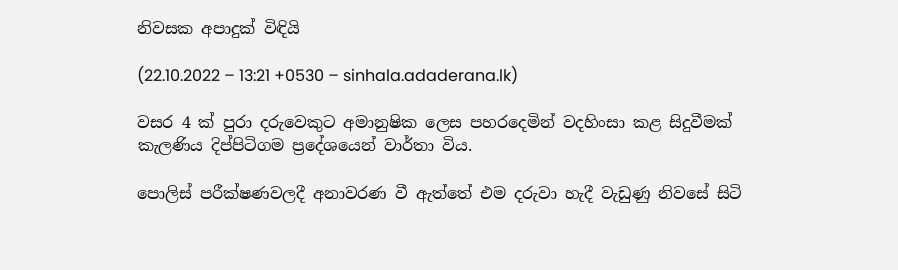නිවසක අපාදුක් විඳියි

(22.10.2022 – 13:21 +0530 – sinhala.adaderana.lk)

වසර 4 ක් පුරා දරුවෙකුට අමානුෂික ලෙස පහරදෙමින් වදහිංසා කළ සිදුවීමක් කැලණිය දිප්පිටිගම ප්‍රදේශයෙන් වාර්තා විය.

පොලිස් පරීක්ෂණවලදී අනාවරණ වී ඇත්තේ එම දරුවා හැදී වැඩුණු නිවසේ සිටි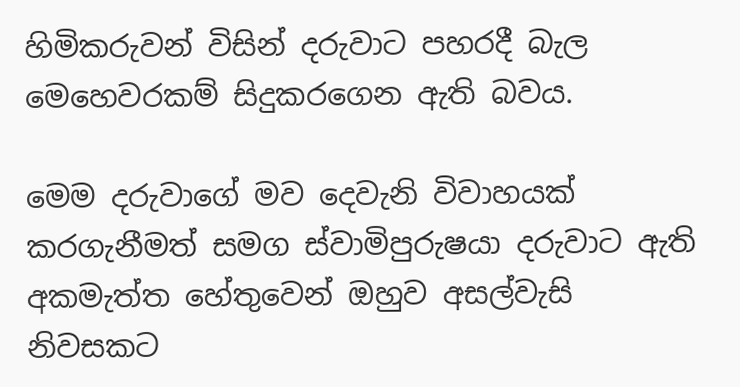හිමිකරුවන් විසින් දරුවාට පහරදී බැල මෙහෙවරකම් සිදුකරගෙන ඇති බවය.

මෙම දරුවාගේ මව දෙවැනි විවාහයක් කරගැනීමත් සමග ස්වාමිපුරුෂයා දරුවාට ඇති අකමැත්ත හේතුවෙන් ඔහුව අසල්වැසි නිවසකට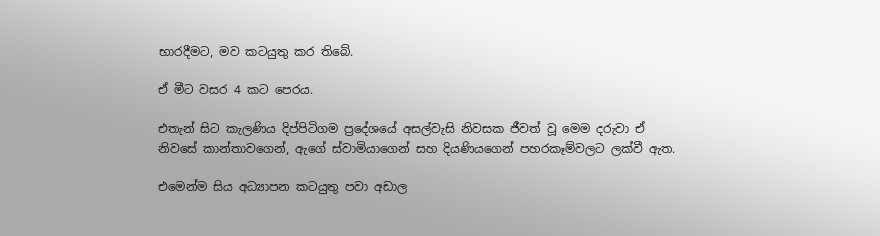භාරදීමට, මව කටයුතු කර තිබේ.

ඒ මීට වසර 4 කට පෙරය.

එතැන් සිට කැලණිය දිප්පිටිගම ප්‍රදේශයේ අසල්වැසි නිවසක ජීවත් වූ මෙම දරුවා ඒ නිවසේ කාන්තාවගෙන්, ඇගේ ස්වාමියාගෙන් සහ දියණියගෙන් පහරකෑම්වලට ලක්වී ඇත.

එමෙන්ම සිය අධ්‍යාපන කටයුතු පවා අඩාල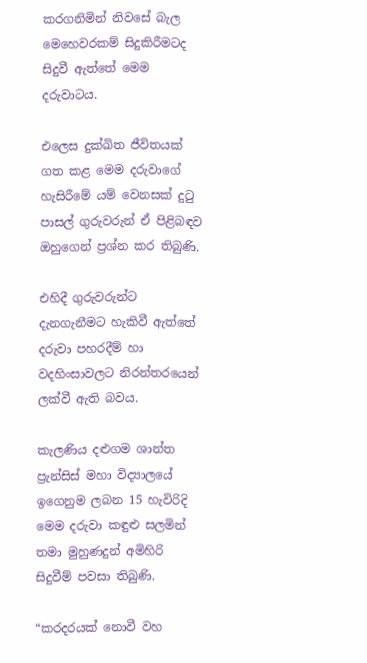කරගනිමින් නිවසේ බැල මෙහෙවරකම් සිදුකිරීමටද සිදුවී ඇත්තේ මෙම දරුවාටය.

එලෙස දුක්ඛිත ජීවිතයක් ගත කළ මෙම දරුවාගේ හැසිරීමේ යම් වෙනසක් දුටු පාසල් ගුරුවරුන් ඒ පිළිබඳව ඔහුගෙන් ප්‍රශ්න කර තිබුණි.

එහිදී ගුරුවරුන්ට දැනගැනීමට හැකිවී ඇත්තේ දරුවා පහරදීම් හා වදහිංසාවලට නිරන්තරයෙන් ලක්වී ඇති බවය.

කැලණිය දළුගම ශාන්ත ප්‍රැන්සිස් මහා විද්‍යාලයේ ඉගෙනුම ලබන 15 හැවිරිදි මෙම දරුවා කඳුළු සලමින් තමා මුහුණදුන් අමිහිරි සිදුවීම් පවසා තිබුණි.

“කරදරයක් නොවී වහ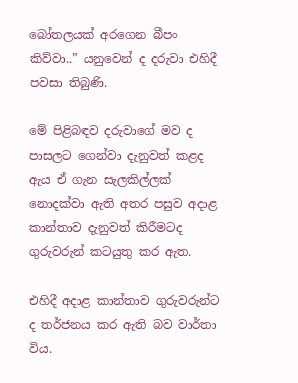බෝතලයක් අරගෙන බීපං කිව්වා..” යනුවෙන් ද දරුවා එහිදී පවසා තිබුණි.

මේ පිළිබඳව දරුවාගේ මව ද පාසලට ගෙන්වා දැනුවත් කළද ඇය ඒ ගැන සැලකිල්ලක් නොදක්වා ඇති අතර පසුව අදාළ කාන්තාව දැනුවත් කිරීමටද ගුරුවරුන් කටයුතු කර ඇත.

එහිදී අදාළ කාන්තාව ගුරුවරුන්ට ද තර්ජනය කර ඇති බව වාර්තා විය.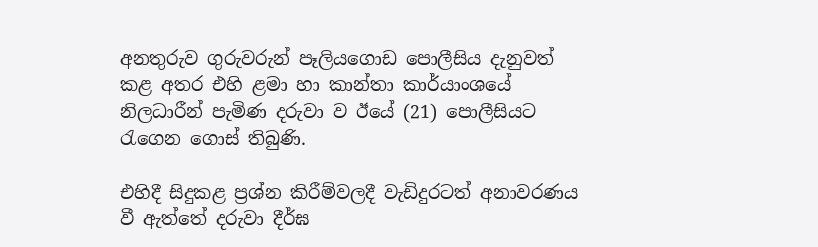අනතුරුව ගුරුවරුන් පෑලියගොඩ පොලීසිය දැනුවත් කළ අතර එහි ළමා හා කාන්තා කාර්යාංශයේ නිලධාරීන් පැමිණ දරුවා ව ඊයේ (21) පොලීසියට රැගෙන ගොස් තිබුණි.

එහිදී සිදුකළ ප්‍රශ්න කිරීම්වලදී වැඩිදුරටත් අනාවරණය වී ඇත්තේ දරුවා දීර්ඝ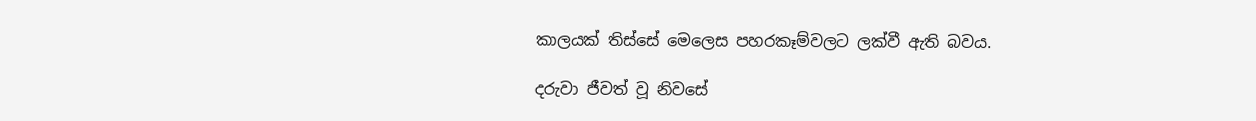කාලයක් තිස්සේ මෙලෙස පහරකෑම්වලට ලක්වී ඇති බවය.

දරුවා ජීවත් වූ නිවසේ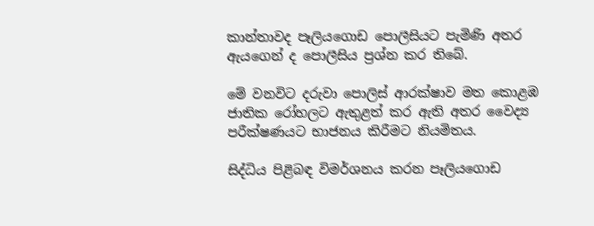කාන්තාවද පෑලියගොඩ පොලීසියට පැමිණි අතර ඇයගෙන් ද පොලීසිය ප්‍රශ්න කර තිබේ.

මේ වනවිට දරුවා පොලිස් ආරක්ෂාව මත කොළඹ ජාතික රෝහලට ඇතුළත් කර ඇති අතර වෛද්‍ය පරීක්ෂණයට භාජනය කිරීමට නියමිතය.

සිද්ධිය පිළිබඳ විමර්ශනය කරන පෑලියගොඩ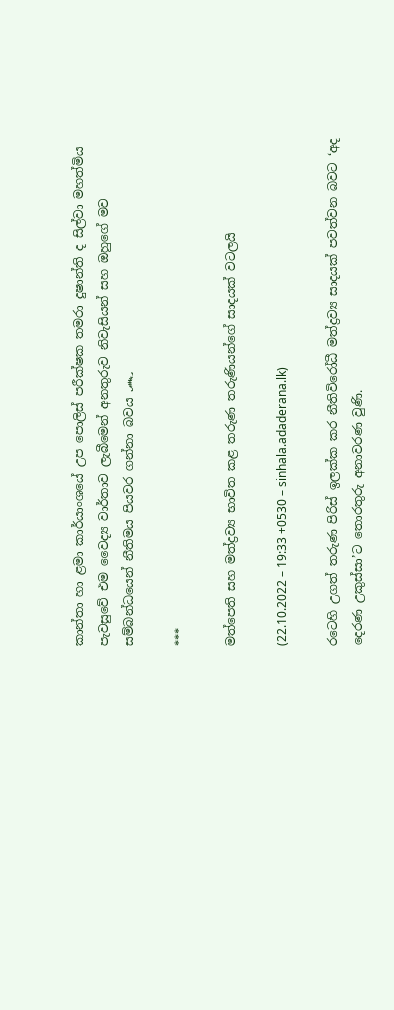කාන්තා හා ළමා කාර්යාංශයේ උප පොලිස් පරීක්ෂක තමරා දුෂාන්ති ද සිල්වා මහත්මිය පැවසුවේ එම වෛද්‍ය වාර්තාව ලැබීමෙන් අනතුරුව නිවැසියන් සහ ඔහුගේ මව සම්බන්ධයෙන් නීතිමය පියවර ගන්නා බවය ෴

***

මත්පෙති සහ මත්ද්‍රව්‍ය භාවිත කළ තරුණ තරුණියන්ගේ සාදයක් වටලයි

(22.10.2022 – 19:33 +0530 – sinhala.adaderana.lk)

රටෙහි උගත් තරුණ පිරිස් ඉලක්ක කර නීතිවිරෝධී මත්ද්‍රව්‍ය සාදයක් පවත්වන බවට ‘අද දෙරණ උකුස්සා’ට තොරතුරු අනාවරණ වුණි.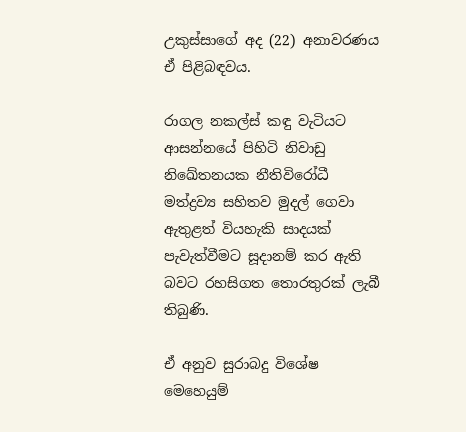උකුස්සාගේ අද (22) අනාවරණය ඒ පිළිබඳවය.

රාගල නකල්ස් කඳු වැටියට ආසන්නයේ පිහිටි නිවාඩු නිඛේතනයක නීතිවිරෝධී මත්ද්‍රව්‍ය සහිතව මුදල් ගෙවා ඇතුළත් වියහැකි සාදයක් පැවැත්වීමට සූදානම් කර ඇති බවට රහසිගත තොරතුරක් ලැබී තිබුණි.

ඒ අනුව සුරාබදු විශේෂ මෙහෙයුම්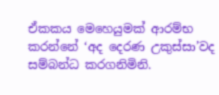ඒකකය මෙහෙයුමක් ආරම්භ කරන්නේ ‘අද දෙරණ උකුස්සා’වද සම්බන්ධ කරගනිමිනි.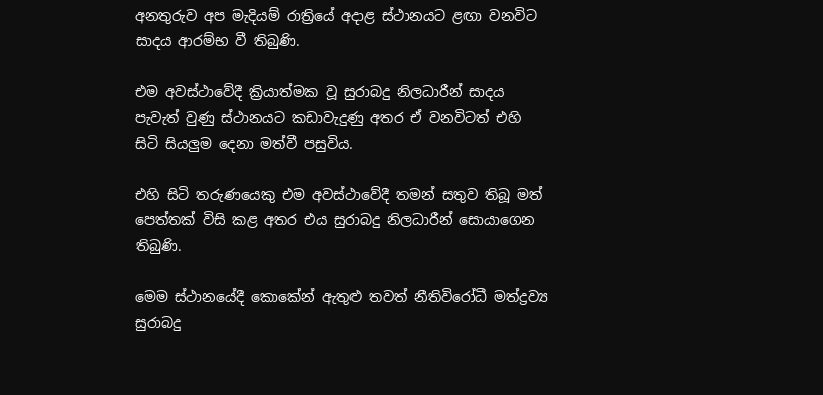අනතුරුව අප මැදියම් රාත්‍රියේ අදාළ ස්ථානයට ළඟා වනවිට සාදය ආරම්භ වී තිබුණි.

එම අවස්ථාවේදී ක්‍රියාත්මක වූ සුරාබදු නිලධාරීන් සාදය පැවැත් වුණු ස්ථානයට කඩාවැදුණු අතර ඒ වනවිටත් එහි සිටි සියලුම දෙනා මත්වී පසුවිය.

එහි සිටි තරුණයෙකු එම අවස්ථාවේදී තමන් සතුව තිබූ මත් පෙත්තක් විසි කළ අතර එය සුරාබදු නිලධාරීන් සොයාගෙන තිබුණි.

මෙම ස්ථානයේදී කොකේන් ඇතුළු තවත් නීතිවිරෝධී මත්ද්‍රව්‍ය සුරාබදු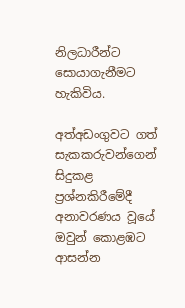නිලධාරීන්ට සොයාගැනීමට හැකිවිය.

අත්අඩංගුවට ගත් සැකකරුවන්ගෙන් සිදුකළ ප්‍රශ්නකිරීමේදී අනාවරණය වූයේ ඔවුන් කොළඹට ආසන්න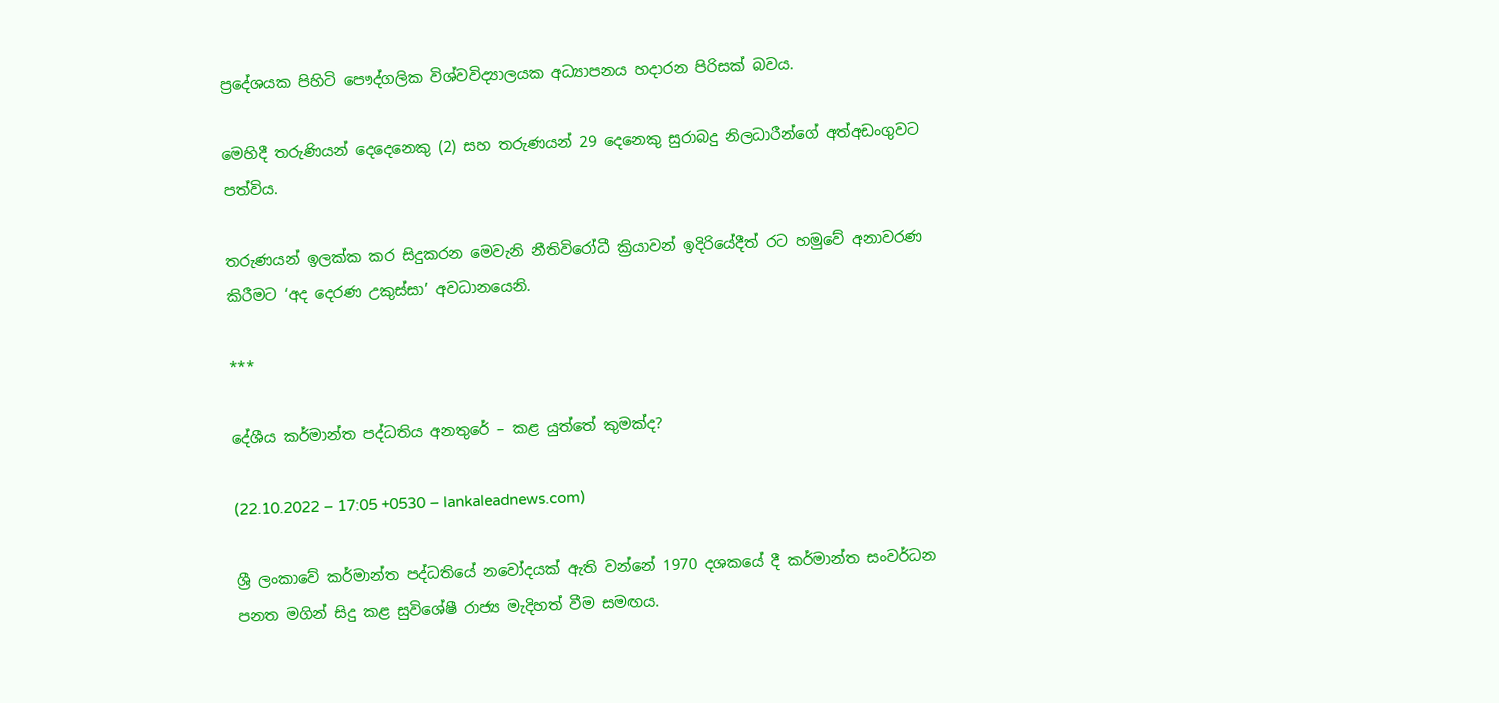ප්‍රදේශයක පිහිටි පෞද්ගලික විශ්වවිද්‍යාලයක අධ්‍යාපනය හදාරන පිරිසක් බවය.

මෙහිදී තරුණියන් දෙදෙනෙකු (2) සහ තරුණයන් 29 දෙනෙකු සුරාබදු නිලධාරීන්ගේ අත්අඩංගුවට පත්විය.

තරුණයන් ඉලක්ක කර සිදුකරන මෙවැනි නීතිවිරෝධී ක්‍රියාවන් ඉදිරියේදීත් රට හමුවේ අනාවරණ කිරීමට ‘අද දෙරණ උකුස්සා’ අවධානයෙනි.

***

දේශීය කර්මාන්ත පද්ධතිය අනතුරේ – කළ යුත්තේ කුමක්ද?

(22.10.2022 – 17:05 +0530 – lankaleadnews.com)

ශ්‍රී ලංකාවේ කර්මාන්ත පද්ධතියේ නවෝදයක් ඇති වන්නේ 1970 දශකයේ දී කර්මාන්ත සංවර්ධන පනත මගින් සිදු කළ සුවිශේෂී රාජ්‍ය මැදිහත් වීම සමඟය.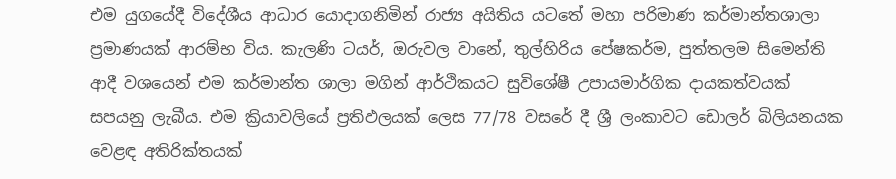එම යුගයේදී විදේශීය ආධාර යොදාගනිමින් රාජ්‍ය අයිතිය යටතේ මහා පරිමාණ කර්මාන්තශාලා ප්‍රමාණයක් ආරම්භ විය. කැලණි ටයර්, ඔරුවල වානේ, තුල්හිරිය පේෂකර්ම, පුත්තලම සිමෙන්ති ආදී වශයෙන් එම කර්මාන්ත ශාලා මගින් ආර්ථිකයට සුවිශේෂී උපායමාර්ගික දායකත්වයක් සපයනු ලැබීය. එම ක්‍රියාවලියේ ප්‍රතිඵලයක් ලෙස 77/78 වසරේ දී ශ්‍රී ලංකාවට ඩොලර් බිලියනයක වෙළඳ අතිරික්තයක්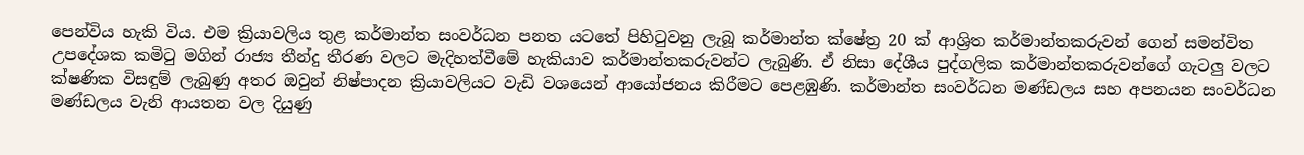පෙන්විය හැකි විය. එම ක්‍රියාවලිය තුළ කර්මාන්ත සංවර්ධන පනත යටතේ පිහිටුවනු ලැබූ කර්මාන්ත ක්ෂේත්‍ර 20 ක් ආශ්‍රිත කර්මාන්තකරුවන් ගෙන් සමන්විත උපදේශක කමිටු මගින් රාජ්‍ය තීන්දු තීරණ වලට මැදිහත්වීමේ හැකියාව කර්මාන්තකරුවන්ට ලැබුණි. ඒ නිසා දේශීය පුද්ගලික කර්මාන්තකරුවන්ගේ ගැටලු වලට ක්ෂණික විසඳුම් ලැබුණු අතර ඔවුන් නිෂ්පාදන ක්‍රියාවලියට වැඩි වශයෙන් ආයෝජනය කිරීමට පෙළඹුණි. කර්මාන්ත සංවර්ධන මණ්ඩලය සහ අපනයන සංවර්ධන මණ්ඩලය වැනි ආයතන වල දියුණු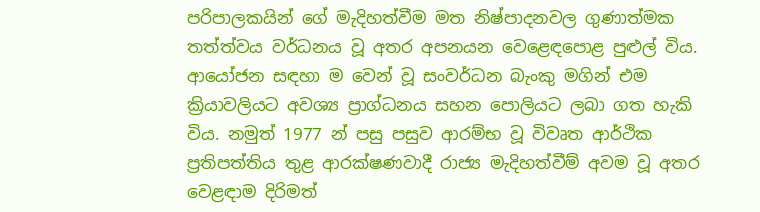පරිපාලකයින් ගේ මැදිහත්වීම මත නිෂ්පාදනවල ගුණාත්මක තත්ත්වය වර්ධනය වූ අතර අපනයන වෙළෙඳපොළ පුළුල් විය. ආයෝජන සඳහා ම වෙන් වූ සංවර්ධන බැංකු මගින් එම ක්‍රියාවලියට අවශ්‍ය ප්‍රාග්ධනය සහන පොලියට ලබා ගත හැකි විය. නමුත් 1977 න් පසු පසුව ආරම්භ වූ විවෘත ආර්ථික ප්‍රතිපත්තිය තුළ ආරක්ෂණවාදී රාජ්‍ය මැදිහත්වීම් අවම වූ අතර වෙළඳාම දිරිමත්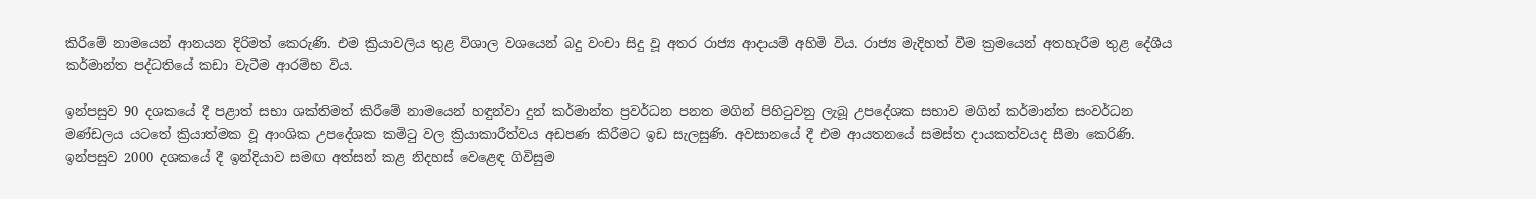කිරීමේ නාමයෙන් ආනයන දිරිමත් කෙරුණි. එම ක්‍රියාවලිය තුළ විශාල වශයෙන් බදු වංචා සිදු වූ අතර රාජ්‍ය ආදායම් අහිමි විය. රාජ්‍ය මැදිහත් වීම ක්‍රමයෙන් අතහැරීම තුළ දේශීය කර්මාන්ත පද්ධතියේ කඩා වැටීම ආරම්භ විය.

ඉන්පසුව 90 දශකයේ දී පළාත් සභා ශක්තිමත් කිරීමේ නාමයෙන් හඳුන්වා දුන් කර්මාන්ත ප්‍රවර්ධන පනත මගින් පිහිටුවනු ලැබූ උපදේශක සභාව මගින් කර්මාන්ත සංවර්ධන මණ්ඩලය යටතේ ක්‍රියාත්මක වූ ආංශික උපදේශක කමිටු වල ක්‍රියාකාරීත්වය අඩපණ කිරීමට ඉඩ සැලසුණි. අවසානයේ දී එම ආයතනයේ සමස්ත දායකත්වයද සීමා කෙරිණි. ඉන්පසුව 2000 දශකයේ දී ඉන්දියාව සමඟ අත්සන් කළ නිදහස් වෙළෙඳ ගිවිසුම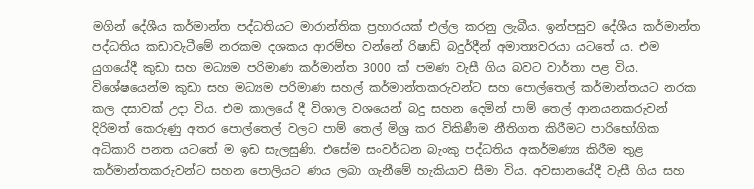මගින් දේශීය කර්මාන්ත පද්ධතියට මාරාන්තික ප්‍රහාරයක් එල්ල කරනු ලැබීය. ඉන්පසුව දේශීය කර්මාන්ත පද්ධතිය කඩාවැටීමේ නරකම දශකය ආරම්භ වන්නේ රිෂාඩ් බදුර්දීන් අමාත්‍යවරයා යටතේ ය. එම යුගයේදී කුඩා සහ මධ්‍යම පරිමාණ කර්මාන්ත 3000 ක් පමණ වැසී ගිය බවට වාර්තා පළ විය. විශේෂයෙන්ම කුඩා සහ මධ්‍යම පරිමාණ සහල් කර්මාන්තකරුවන්ට සහ පොල්තෙල් කර්මාන්තයට නරක කල දසාවක් උදා විය. එම කාලයේ දී විශාල වශයෙන් බදු සහන දෙමින් පාම් තෙල් ආනයනකරුවන් දිරිමත් කෙරුණු අතර පොල්තෙල් වලට පාම් තෙල් මිශ්‍ර කර විකිණීම නීතිගත කිරීමට පාරිභෝගික අධිකාරි පනත යටතේ ම ඉඩ සැලසුණි. එසේම සංවර්ධන බැංකු පද්ධතිය අකර්මණ්‍ය කිරීම තුළ කර්මාන්තකරුවන්ට සහන පොලියට ණය ලබා ගැනීමේ හැකියාව සීමා විය. අවසානයේදී වැසී ගිය සහ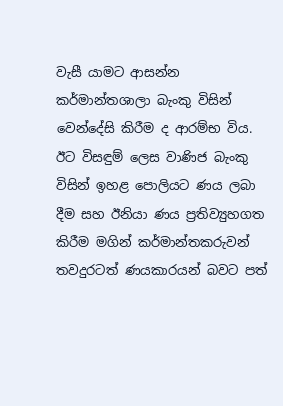වැසී යාමට ආසන්න කර්මාන්තශාලා බැංකු විසින් වෙන්දේසි කිරීම ද ආරම්භ විය. ඊට විසඳුම් ලෙස වාණිජ බැංකු විසින් ඉහළ පොලියට ණය ලබා දීම සහ ඊනියා ණය ප්‍රතිව්‍යුහගත කිරීම මගින් කර්මාන්තකරුවන් තවදුරටත් ණයකාරයන් බවට පත්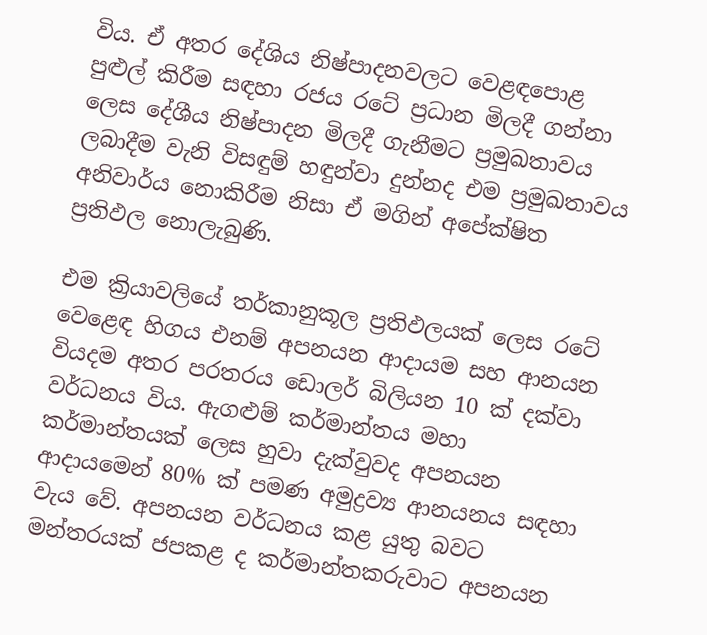විය. ඒ අතර දේශිය නිෂ්පාදනවලට වෙළඳපොළ පුළුල් කිරීම සඳහා රජය රටේ ප්‍රධාන මිලදී ගන්නා ලෙස දේශීය නිෂ්පාදන මිලදී ගැනීමට ප්‍රමුඛතාවය ලබාදීම වැනි විසඳුම් හඳුන්වා දුන්නද එම ප්‍රමුඛතාවය අනිවාර්ය නොකිරීම නිසා ඒ මගින් අපේක්ෂිත ප්‍රතිඵල නොලැබුණි.

එම ක්‍රියාවලියේ තර්කානුකූල ප්‍රතිඵලයක් ලෙස රටේ වෙළෙඳ හිගය එනම් අපනයන ආදායම සහ ආනයන වියදම අතර පරතරය ඩොලර් බිලියන 10 ක් දක්වා වර්ධනය විය. ඇගළුම් කර්මාන්තය මහා කර්මාන්තයක් ලෙස හුවා දැක්වුවද අපනයන ආදායමෙන් 80% ක් පමණ අමුද්‍රව්‍ය ආනයනය සඳහා වැය වේ. අපනයන වර්ධනය කළ යුතු බවට මන්තරයක් ජපකළ ද කර්මාන්තකරුවාට අපනයන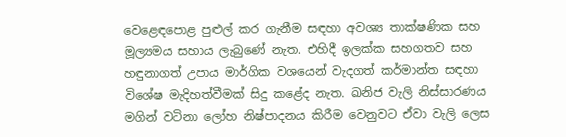වෙළෙඳපොළ පුළුල් කර ගැනීම සඳහා අවශ්‍ය තාක්ෂණික සහ මූල්‍යමය සහාය ලැබුණේ නැත. එහිදී ඉලක්ක සහගතව සහ හඳුනාගත් උපාය මාර්ගික වශයෙන් වැදගත් කර්මාන්ත සඳහා විශේෂ මැදිහත්වීමක් සිදු කළේද නැත. ඛනිජ වැලි නිස්සාරණය මගින් වටිනා ලෝහ නිෂ්පාදනය කිරීම වෙනුවට ඒවා වැලි ලෙස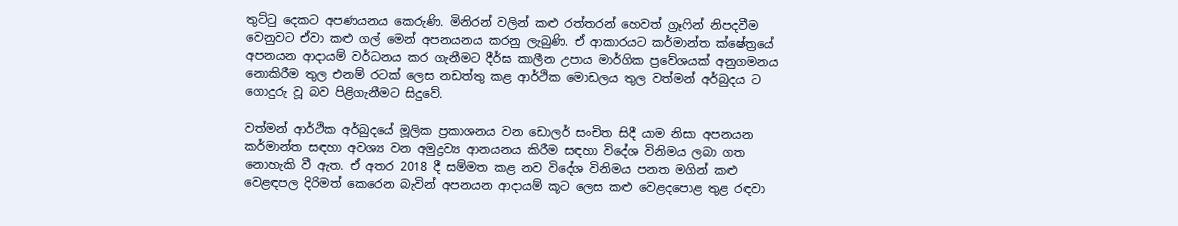තුට්ටු දෙකට අපණයනය කෙරුණි. මිනිරන් වලින් කළු රත්තරන් හෙවත් ග්‍රෑෆින් නිපදවීම වෙනුවට ඒවා කළු ගල් මෙන් අපනයනය කරනු ලැබුණි. ඒ ආකාරයට කර්මාන්ත ක්ෂේත්‍රයේ අපනයන ආදායම් වර්ධනය කර ගැනීමට දීර්ඝ කාලීන උපාය මාර්ගික ප්‍රවේශයක් අනුගමනය නොකිරීම තුල එනම් රටක් ලෙස නඩත්තු කළ ආර්ථික මොඩලය තුල වත්මන් අර්බුදය ට ගොදුරු වූ බව පිළිගැනීමට සිදුවේ.

වත්මන් ආර්ථික අර්බුදයේ මූලික ප්‍රකාශනය වන ඩොලර් සංචිත සිදී යාම නිසා අපනයන කර්මාන්ත සඳහා අවශ්‍ය වන අමුද්‍රව්‍ය ආනයනය කිරීම සඳහා විදේශ විනිමය ලබා ගත නොහැකි වී ඇත. ඒ අතර 2018 දී සම්මත කළ නව විදේශ විනිමය පනත මගින් කළු වෙළඳපල දිරිමත් කෙරෙන බැවින් අපනයන ආදායම් කූට ලෙස කළු වෙළදපොළ තුළ රඳවා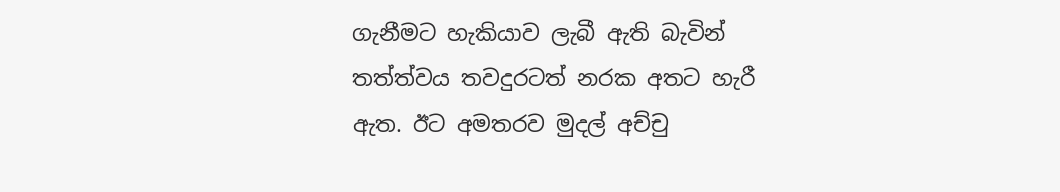ගැනීමට හැකියාව ලැබී ඇති බැවින් තත්ත්වය තවදුරටත් නරක අතට හැරී ඇත. ඊට අමතරව මුදල් අච්චු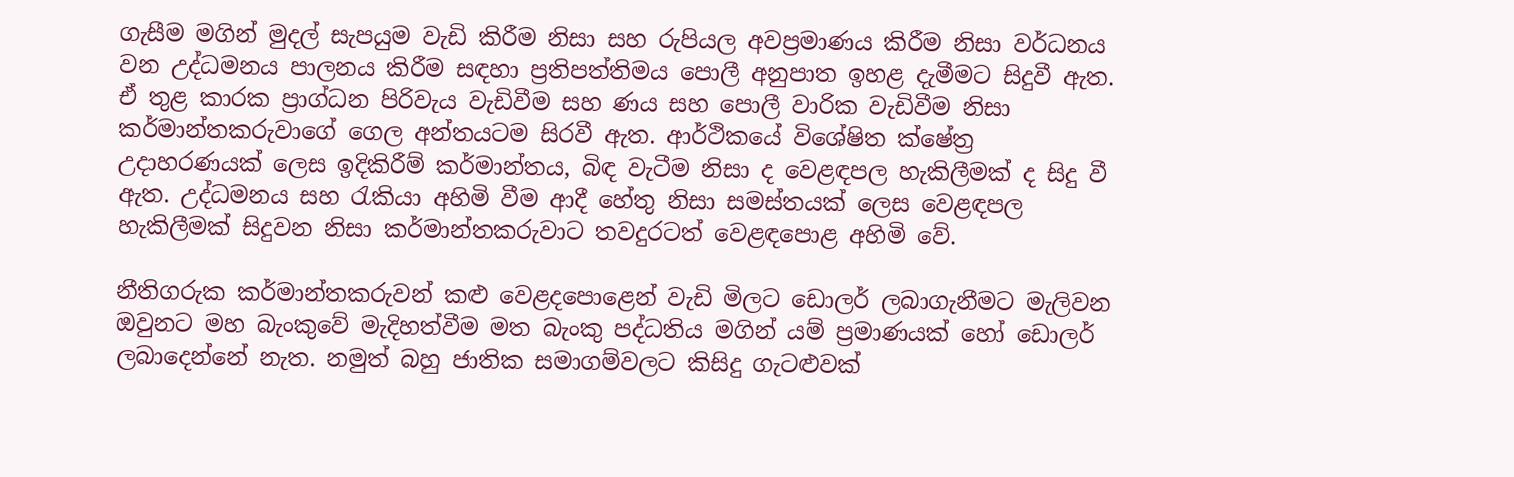ගැසීම මගින් මුදල් සැපයුම වැඩි කිරීම නිසා සහ රුපියල අවප්‍රමාණය කිරීම නිසා වර්ධනය වන උද්ධමනය පාලනය කිරීම සඳහා ප්‍රතිපත්තිමය පොලී අනුපාත ඉහළ දැමීමට සිදුවී ඇත. ඒ තුළ කාරක ප්‍රාග්ධන පිරිවැය වැඩිවීම සහ ණය සහ පොලී වාරික වැඩිවීම නිසා කර්මාන්තකරුවාගේ ගෙල අන්තයටම සිරවී ඇත. ආර්ථිකයේ විශේෂිත ක්ෂේත්‍ර උදාහරණයක් ලෙස ඉදිකිරීම් කර්මාන්තය, බිඳ වැටීම නිසා ද වෙළඳපල හැකිලීමක් ද සිදු වී ඇත. උද්ධමනය සහ රැකියා අහිමි වීම ආදී හේතු නිසා සමස්තයක් ලෙස වෙළඳපල හැකිලීමක් සිදුවන නිසා කර්මාන්තකරුවාට තවදුරටත් වෙළඳපොළ අහිමි වේ.

නීතිගරුක කර්මාන්තකරුවන් කළු වෙළදපොළෙන් වැඩි මිලට ඩොලර් ලබාගැනීමට මැලිවන ඔවුනට මහ බැංකුවේ මැදිහත්වීම මත බැංකු පද්ධතිය මගින් යම් ප්‍රමාණයක් හෝ ඩොලර් ලබාදෙන්නේ නැත. නමුත් බහු ජාතික සමාගම්වලට කිසිදු ගැටළුවක්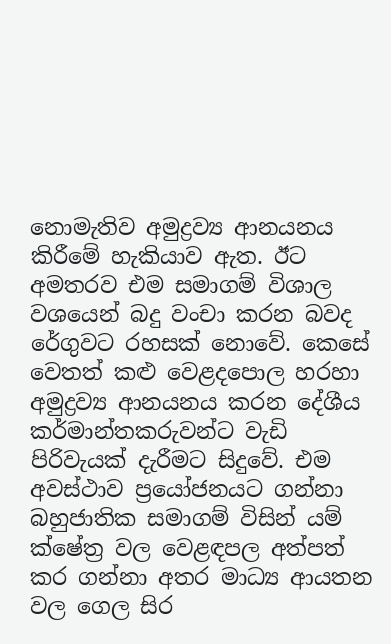නොමැතිව අමුද්‍රව්‍ය ආනයනය කිරීමේ හැකියාව ඇත. ඊට අමතරව එම සමාගම් විශාල වශයෙන් බදු වංචා කරන බවද රේගුවට රහසක් නොවේ. කෙසේ වෙතත් කළු වෙළදපොල හරහා අමුද්‍රව්‍ය ආනයනය කරන දේශීය කර්මාන්තකරුවන්ට වැඩි පිරිවැයක් දැරීමට සිදුවේ. එම අවස්ථාව ප්‍රයෝජනයට ගන්නා බහුජාතික සමාගම් විසින් යම් ක්ෂේත්‍ර වල වෙළඳපල අත්පත් කර ගන්නා අතර මාධ්‍ය ආයතන වල ගෙල සිර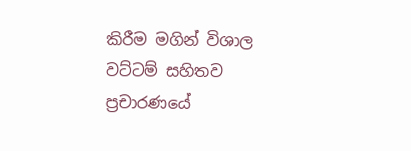කිරීම මගින් විශාල වට්ටම් සහිතව ප්‍රචාරණයේ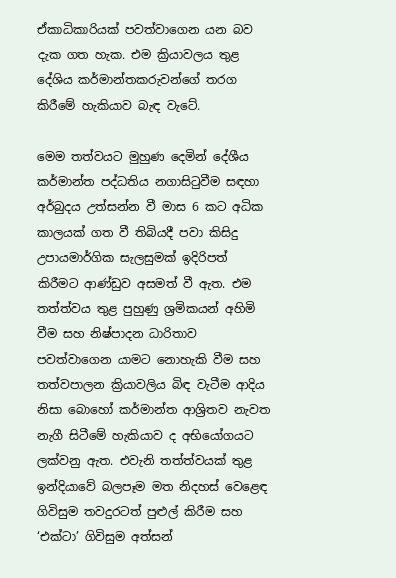ඒකාධිකාරියක් පවත්වාගෙන යන බව දැක ගත හැක. එම ක්‍රියාවලය තුළ දේශිය කර්මාන්තකරුවන්ගේ තරග කිරීමේ හැකියාව බැඳ වැටේ.

මෙම තත්වයට මුහුණ දෙමින් දේශීය කර්මාන්ත පද්ධතිය නගාසිටුවීම සඳහා අර්බුදය උත්සන්න වී මාස 6 කට අධික කාලයක් ගත වී තිබියදී පවා කිසිදු උපායමාර්ගික සැලසුමක් ඉදිරිපත් කිරීමට ආණ්ඩුව අසමත් වී ඇත. එම තත්ත්වය තුළ පුහුණු ශ්‍රමිකයන් අහිමි වීම සහ නිෂ්පාදන ධාරිතාව පවත්වාගෙන යාමට නොහැකි වීම සහ තත්වපාලන ක්‍රියාවලිය බිඳ වැටීම ආදිය නිසා බොහෝ කර්මාන්ත ආශ්‍රිතව නැවත නැගී සිටීමේ හැකියාව ද අභියෝගයට ලක්වනු ඇත. එවැනි තත්ත්වයක් තුළ ඉන්දියාවේ බලපෑම මත නිදහස් වෙළෙඳ ගිවිසුම තවදුරටත් පුළුල් කිරීම සහ ‘එක්ටා’ ගිවිසුම අත්සන්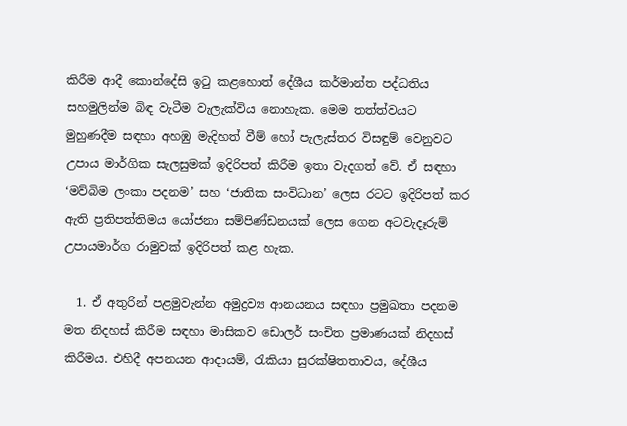කිරීම ආදී කොන්දේසි ඉටු කළහොත් දේශීය කර්මාන්ත පද්ධතිය සහමුලින්ම බිඳ වැටීම වැලැක්විය නොහැක. මෙම තත්ත්වයට මුහුණදීම සඳහා අහඹු මැදිහත් වීම් හෝ පැලැස්තර විසඳුම් වෙනුවට උපාය මාර්ගික සැලසුමක් ඉදිරිපත් කිරීම ඉතා වැදගත් වේ. ඒ සඳහා ‘මව්බිම ලංකා පදනම’ සහ ‘ජාතික සංවිධාන’ ලෙස රටට ඉදිරිපත් කර ඇති ප්‍රතිපත්තිමය යෝජනා සම්පිණ්ඩනයක් ලෙස ගෙන අටවැදෑරුම් උපායමාර්ග රාමුවක් ඉදිරිපත් කළ හැක.

  1. ඒ අතුරින් පළමුවැන්න අමුද්‍රව්‍ය ආනයනය සඳහා ප්‍රමුඛතා පදනම මත නිදහස් කිරීම සඳහා මාසිකව ඩොලර් සංචිත ප්‍රමාණයක් නිදහස් කිරීමය. එහිදී අපනයන ආදායම්, රැකියා සුරක්ෂිතතාවය, දේශීය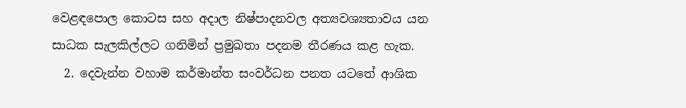වෙළඳපොල කොටස සහ අදාල නිෂ්පාදනවල අත්‍යවශ්‍යතාවය යන සාධක සැලකිල්ලට ගනිමින් ප්‍රමුඛතා පදනම තීරණය කළ හැක.
  2. දෙවැන්න වහාම කර්මාන්ත සංවර්ධන පනත යටතේ ආශික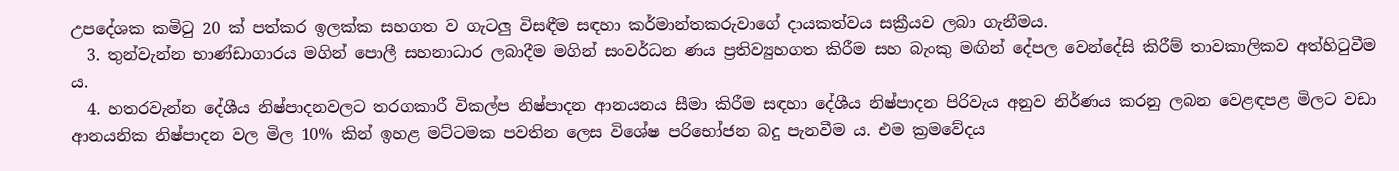උපදේශක කමිටු 20 ක් පත්කර ඉලක්ක සහගත ව ගැටලු විසඳීම සඳහා කර්මාන්තකරුවාගේ දායකත්වය සක්‍රීයව ලබා ගැනීමය.
  3. තුන්වැන්න භාණ්ඩාගාරය මගින් පොලී සහනාධාර ලබාදීම මගින් සංවර්ධන ණය ප්‍රතිව්‍යුහගත කිරීම සහ බැංකු මඟින් දේපල වෙන්දේසි කිරීම් තාවකාලිකව අත්හිටුවීම ය.
  4. හතරවැන්න දේශීය නිෂ්පාදනවලට තරගකාරී විකල්ප නිෂ්පාදන ආනයනය සීමා කිරීම සඳහා දේශීය නිෂ්පාදන පිරිවැය අනුව නිර්ණය කරනු ලබන වෙළඳපළ මිලට වඩා ආනයනික නිෂ්පාදන වල මිල 10% කින් ඉහළ මට්ටමක පවතින ලෙස විශේෂ පරිභෝජන බදු පැනවීම ය. එම ක්‍රමවේදය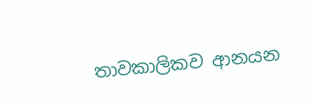තාවකාලිකව ආනයන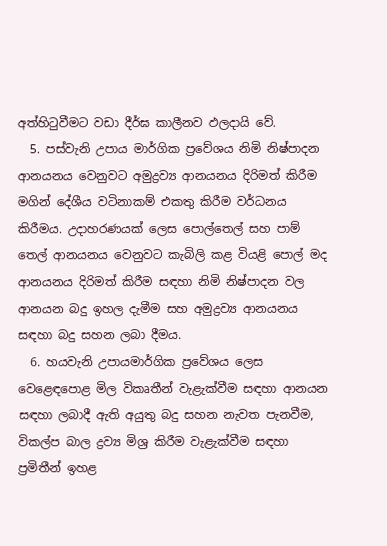අත්හිටුවීමට වඩා දීර්ඝ කාලීනව ඵලදායි වේ.
  5. පස්වැනි උපාය මාර්ගික ප්‍රවේශය නිමි නිෂ්පාදන ආනයනය වෙනුවට අමුද්‍රව්‍ය ආනයනය දිරිමත් කිරීම මගින් දේශීය වටිනාකම් එකතු කිරීම වර්ධනය කිරීමය. උදාහරණයක් ලෙස පොල්තෙල් සහ පාම් තෙල් ආනයනය වෙනුවට කැබිලි කළ වියළි පොල් මද ආනයනය දිරිමත් කිරීම සඳහා නිමි නිෂ්පාදන වල ආනයන බදු ඉහල දැමීම සහ අමුද්‍රව්‍ය ආනයනය සඳහා බදු සහන ලබා දීමය.
  6. හයවැනි උපායමාර්ගික ප්‍රවේශය ලෙස වෙළෙඳපොළ මිල විකෘතීන් වැළැක්වීම සඳහා ආනයන සඳහා ලබාදී ඇති අයුතු බදු සහන නැවත පැනවීම, විකල්ප බාල ද්‍රව්‍ය මිශ්‍ර කිරීම වැළැක්වීම සඳහා ප්‍රමිතීන් ඉහළ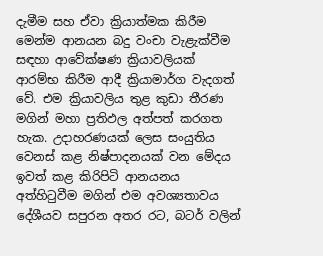දැමීම සහ ඒවා ක්‍රියාත්මක කිරීම මෙන්ම ආනයන බදු වංචා වැළැක්වීම සඳහා ආවේක්ෂණ ක්‍රියාවලියක් ආරම්භ කිරීම ආදී ක්‍රියාමාර්ග වැදගත් වේ. එම ක්‍රියාවලිය තුළ කුඩා තීරණ මගින් මහා ප්‍රතිඵල අත්පත් කරගත හැක. උදාහරණයක් ලෙස සංයුතිය වෙනස් කළ නිෂ්පාදනයක් වන මේදය ඉවත් කළ කිරිපිටි ආනයනය අත්හිටුවීම මගින් එම අවශ්‍යතාවය දේශීයව සපුරන අතර රට, බටර් වලින්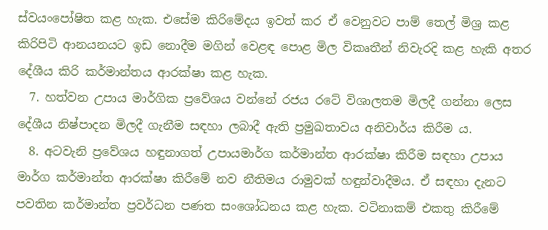ස්වයංපෝෂිත කළ හැක. එසේම කිරිමේදය ඉවත් කර ඒ වෙනුවට පාම් තෙල් මිශ්‍ර කළ කිරිපිටි ආනයනයට ඉඩ නොදීම මගින් වෙළඳ පොළ මිල විකෘතීන් නිවැරදි කළ හැකි අතර දේශීය කිරි කර්මාන්තය ආරක්ෂා කළ හැක.
  7. හත්වන උපාය මාර්ගික ප්‍රවේශය වන්නේ රජය රටේ විශාලතම මිලදී ගන්නා ලෙස දේශීය නිෂ්පාදන මිලදී ගැනීම සඳහා ලබාදී ඇති ප්‍රමුඛතාවය අනිවාර්ය කිරීම ය.
  8. අටවැනි ප්‍රවේශය හඳුනාගත් උපායමාර්ග කර්මාන්ත ආරක්ෂා කිරීම සඳහා උපාය මාර්ග කර්මාන්ත ආරක්ෂා කිරීමේ නව නීතිමය රාමුවක් හඳුන්වාදීමය. ඒ සඳහා දැනට පවතින කර්මාන්ත ප්‍රවර්ධන පණත සංශෝධනය කළ හැක. වටිනාකම් එකතු කිරීමේ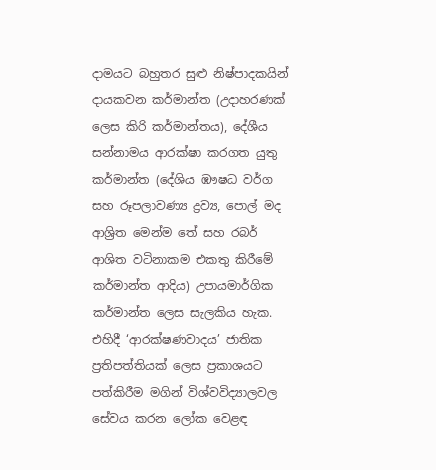දාමයට බහුතර සුළු නිෂ්පාදකයින් දායකවන කර්මාන්ත (උදාහරණක් ලෙස කිරි කර්මාන්තය), දේශීය සන්නාමය ආරක්ෂා කරගත යුතු කර්මාන්ත (දේශිය ඹෟෂධ වර්ග සහ රූපලාවණ්‍ය ද්‍රව්‍ය, පොල් මද ආශ්‍රිත මෙන්ම තේ සහ රබර් ආශිත වටිනාකම එකතු කිරීමේ කර්මාන්ත ආදිය) උපායමාර්ගික කර්මාන්ත ලෙස සැලකිය හැක. එහිදී ‘ආරක්ෂණවාදය’ ජාතික ප්‍රතිපත්තියක් ලෙස ප්‍රකාශයට පත්කිරීම මගින් විශ්වවිද්‍යාලවල සේවය කරන ලෝක වෙළඳ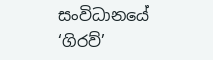සංවිධානයේ ‘ගිරව්’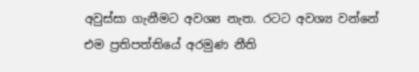අවුස්සා ගැනීමට අවශ්‍ය නැත. රටට අවශ්‍ය වන්නේ එම ප්‍රතිපත්තියේ අරමුණ නීති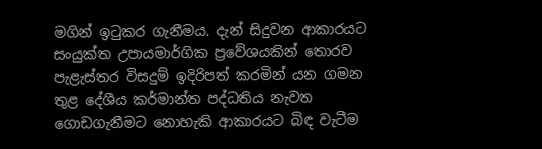මගින් ඉටුකර ගැනීමය. දැන් සිදුවන ආකාරයට සංයුක්ත උපායමාර්ගික ප්‍රවේශයකින් තොරව පැළැස්තර විසදුම් ඉදිරිපත් කරමින් යන ගමන තුළ දේශීය කර්මාන්ත පද්ධතිය නැවත ගොඩගැනීමට නොහැකි ආකාරයට බිඳ වැටීම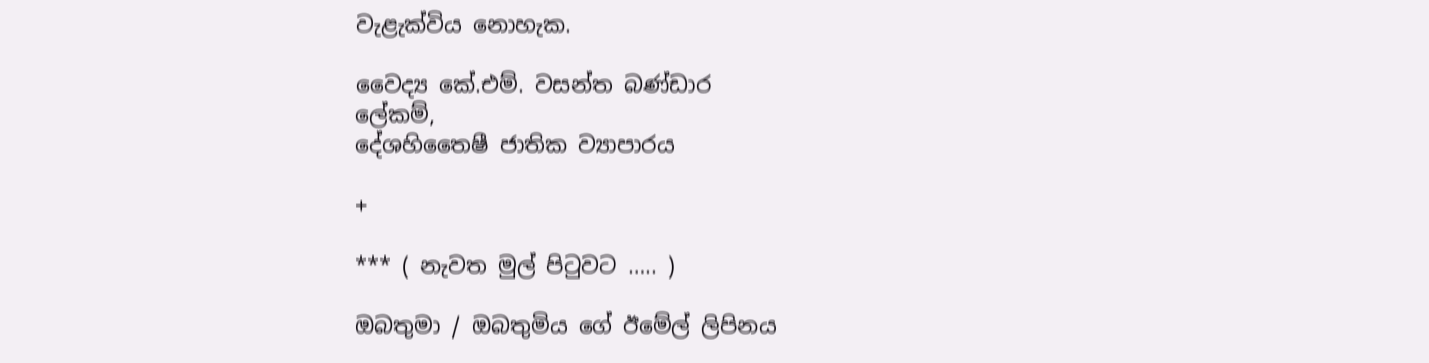වැළැක්විය නොහැක.

වෛද්‍ය කේ.එම්. වසන්ත බණ්ඩාර
ලේකම්,
දේශහිතෛෂී ජාතික ව්‍යාපාරය

+

*** ( නැවත මුල් පිටුවට ….. )

ඔබතුමා / ඔබතුමිය ගේ ඊමේල් ලිපිනය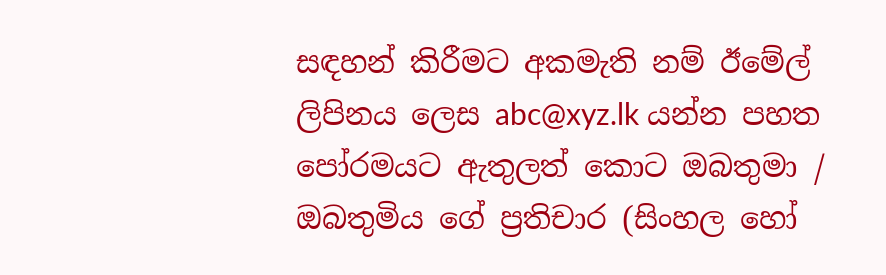සඳහන් කිරීමට අකමැති නම් ඊමේල් ලිපිනය ලෙස abc@xyz.lk යන්න පහත පෝරමයට ඇතුලත් කොට ඔබතුමා / ඔබතුමිය ගේ ප්‍රතිචාර (සිංහල හෝ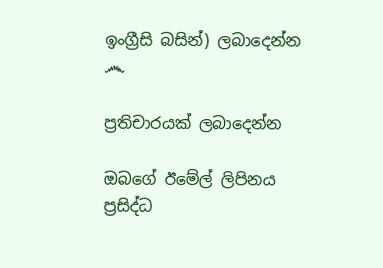ඉංග්‍රීසි බසින්) ලබාදෙන්න ෴

ප්‍රතිචාරයක් ලබාදෙන්න

ඔබගේ ඊමේල් ලිපිනය ප්‍රසිද්ධ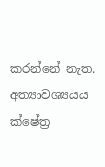කරන්නේ නැත. අත්‍යාවශ්‍යයය ක්ෂේත්‍ර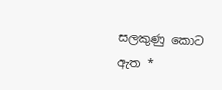සලකුණු කොට ඇත *